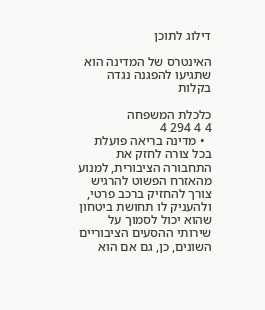דילוג לתוכן

האינטרס של המדינה הוא שתגיעו להפגנה נגדה בקלות

כלכלת המשפחה
4 4 294 4
  • מדינה בריאה פועלת בכל צורה לחזק את התחבורה הציבורית, למנוע מהאזרח הפשוט להרגיש צורך להחזיק ברכב פרטי, ולהעניק לו תחושת ביטחון שהוא יכול לסמוך על שירותי ההסעים הציבוריים השונים, כן, גם אם הוא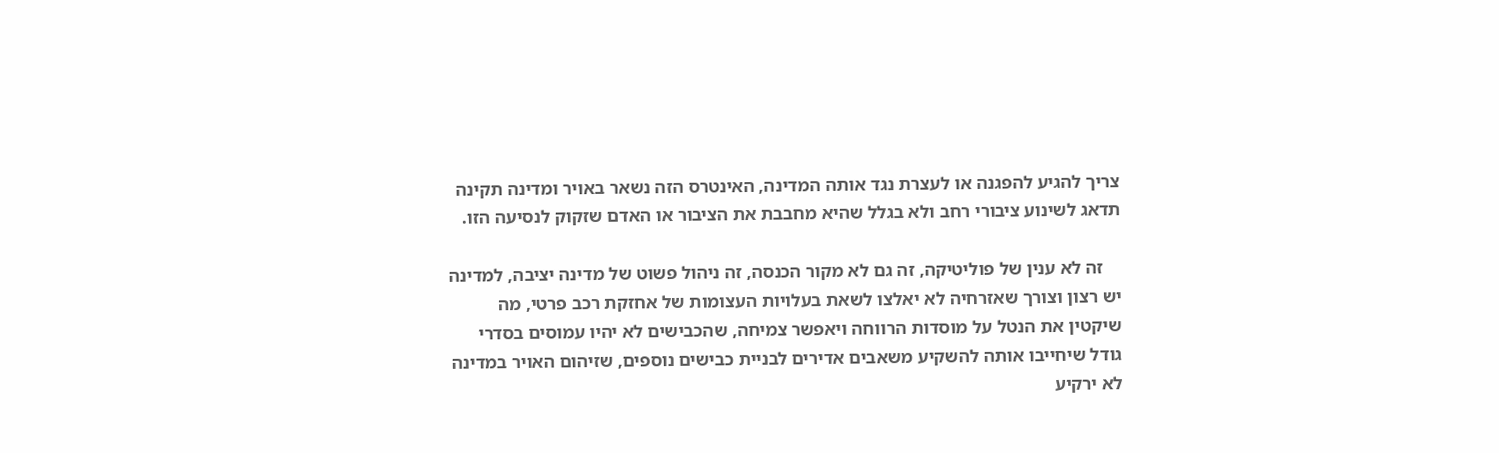צריך להגיע להפגנה או לעצרת נגד אותה המדינה, האינטרס הזה נשאר באויר ומדינה תקינה תדאג לשינוע ציבורי רחב ולא בגלל שהיא מחבבת את הציבור או האדם שזקוק לנסיעה הזו.

    זה לא ענין של פוליטיקה, זה גם לא מקור הכנסה, זה ניהול פשוט של מדינה יציבה, למדינה יש רצון וצורך שאזרחיה לא יאלצו לשאת בעלויות העצומות של אחזקת רכב פרטי, מה שיקטין את הנטל על מוסדות הרווחה ויאפשר צמיחה, שהכבישים לא יהיו עמוסים בסדרי גודל שיחייבו אותה להשקיע משאבים אדירים לבניית כבישים נוספים, שזיהום האויר במדינה לא ירקיע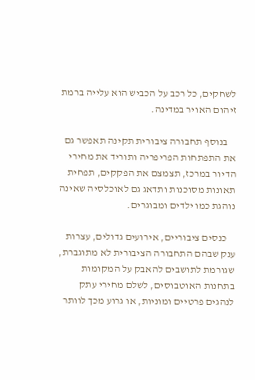לשחקים, כל רכב על הכביש הוא עלייה ברמת זיהום האויר במדינה.

    בנוסף תחבורה ציבורית תקינה תאפשר גם את התפתחות הפריפריה ותוריד את מחירי הדיור במרכז, תצמצם את הפקקים, תפחית תאונות מסוכנות ותדאג גם לאוכלסיה שאינה נוהגת כמו ילדים ומבוגרים.

    כנסים ציבוריים, אירועים גדולים, עצרות ענק שבהם התחבורה הציבורית לא מתוגברת, שגורמת לתושבים להאבק על המקומות בתחנות האוטבוסים, לשלם מחירי עתק לנהגים פרטיים ומוניות, או גרוע מכך לוותר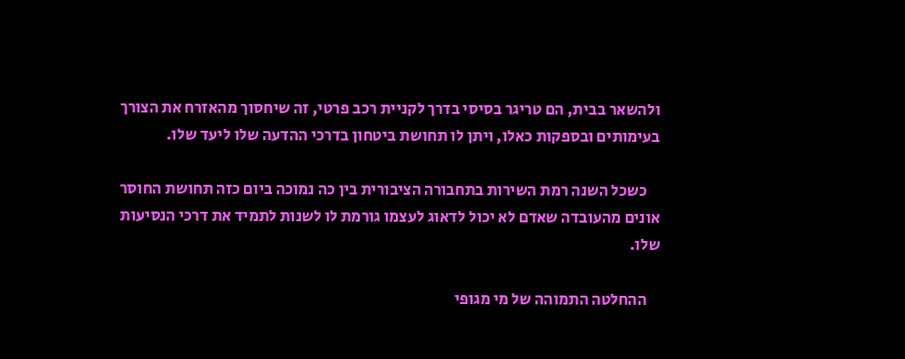ולהשאר בבית, הם טריגר בסיסי בדרך לקניית רכב פרטי, זה שיחסוך מהאזרח את הצורך בעימותים ובספקות כאלו, ויתן לו תחושת ביטחון בדרכי ההדעה שלו ליעד שלו.

    כשכל השנה רמת השירות בתחבורה הציבורית בין כה נמוכה ביום כזה תחושת החוסר אונים מהעובדה שאדם לא יכול לדאוג לעצמו גורמת לו לשנות לתמיד את דרכי הנסיעות שלו.

    ההחלטה התמוהה של מי מגופי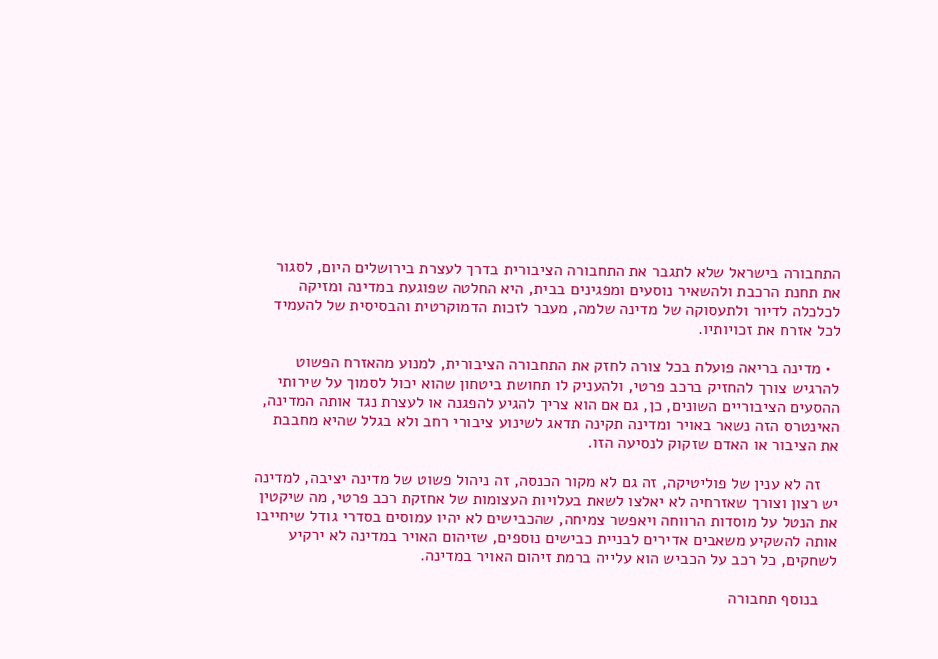התחבורה בישראל שלא לתגבר את התחבורה הציבורית בדרך לעצרת בירושלים היום, לסגור את תחנת הרכבת ולהשאיר נוסעים ומפגינים בבית, היא החלטה שפוגעת במדינה ומזיקה לכלכלה לדיור ולתעסוקה של מדינה שלמה, מעבר לזכות הדמוקרטית והבסיסית של להעמיד לכל אזרח את זכויותיו.

  • מדינה בריאה פועלת בכל צורה לחזק את התחבורה הציבורית, למנוע מהאזרח הפשוט להרגיש צורך להחזיק ברכב פרטי, ולהעניק לו תחושת ביטחון שהוא יכול לסמוך על שירותי ההסעים הציבוריים השונים, כן, גם אם הוא צריך להגיע להפגנה או לעצרת נגד אותה המדינה, האינטרס הזה נשאר באויר ומדינה תקינה תדאג לשינוע ציבורי רחב ולא בגלל שהיא מחבבת את הציבור או האדם שזקוק לנסיעה הזו.

    זה לא ענין של פוליטיקה, זה גם לא מקור הכנסה, זה ניהול פשוט של מדינה יציבה, למדינה יש רצון וצורך שאזרחיה לא יאלצו לשאת בעלויות העצומות של אחזקת רכב פרטי, מה שיקטין את הנטל על מוסדות הרווחה ויאפשר צמיחה, שהכבישים לא יהיו עמוסים בסדרי גודל שיחייבו אותה להשקיע משאבים אדירים לבניית כבישים נוספים, שזיהום האויר במדינה לא ירקיע לשחקים, כל רכב על הכביש הוא עלייה ברמת זיהום האויר במדינה.

    בנוסף תחבורה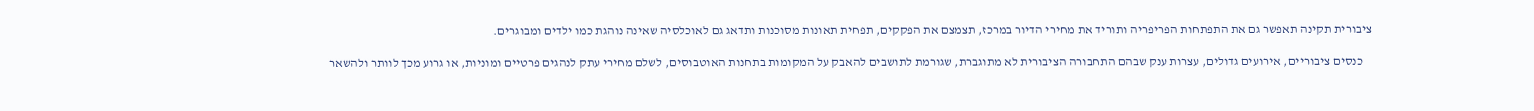ציבורית תקינה תאפשר גם את התפתחות הפריפריה ותוריד את מחירי הדיור במרכז, תצמצם את הפקקים, תפחית תאונות מסוכנות ותדאג גם לאוכלסיה שאינה נוהגת כמו ילדים ומבוגרים.

    כנסים ציבוריים, אירועים גדולים, עצרות ענק שבהם התחבורה הציבורית לא מתוגברת, שגורמת לתושבים להאבק על המקומות בתחנות האוטבוסים, לשלם מחירי עתק לנהגים פרטיים ומוניות, או גרוע מכך לוותר ולהשאר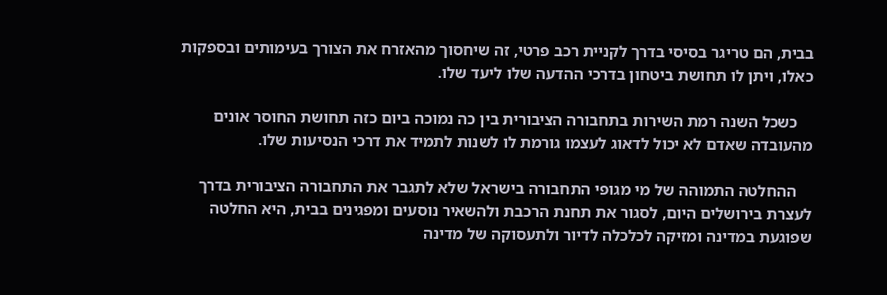בבית, הם טריגר בסיסי בדרך לקניית רכב פרטי, זה שיחסוך מהאזרח את הצורך בעימותים ובספקות כאלו, ויתן לו תחושת ביטחון בדרכי ההדעה שלו ליעד שלו.

    כשכל השנה רמת השירות בתחבורה הציבורית בין כה נמוכה ביום כזה תחושת החוסר אונים מהעובדה שאדם לא יכול לדאוג לעצמו גורמת לו לשנות לתמיד את דרכי הנסיעות שלו.

    ההחלטה התמוהה של מי מגופי התחבורה בישראל שלא לתגבר את התחבורה הציבורית בדרך לעצרת בירושלים היום, לסגור את תחנת הרכבת ולהשאיר נוסעים ומפגינים בבית, היא החלטה שפוגעת במדינה ומזיקה לכלכלה לדיור ולתעסוקה של מדינה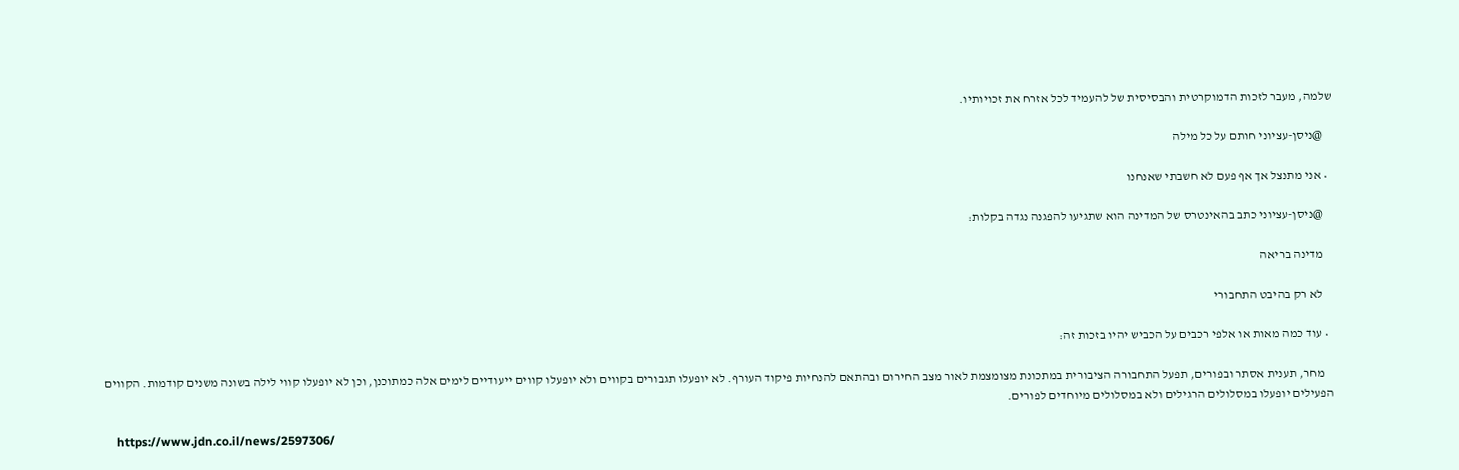שלמה, מעבר לזכות הדמוקרטית והבסיסית של להעמיד לכל אזרח את זכויותיו.

    @ניסן-עציוני חותם על כל מילה

  • אני מתנצל אך אף פעם לא חשבתי שאנחנו

    @ניסן-עציוני כתב בהאינטרס של המדינה הוא שתגיעו להפגנה נגדה בקלות:

    מדינה בריאה

    לא רק בהיבט התחבורי

  • עוד כמה מאות או אלפי רכבים על הכביש יהיו בזכות זה:

    מחר, תענית אסתר ובפורים, תפעל התחבורה הציבורית במתכונת מצומצמת לאור מצב החירום ובהתאם להנחיות פיקוד העורף. לא יופעלו תגבורים בקווים ולא יופעלו קווים ייעודיים לימים אלה כמתוכנן, וכן לא יופעלו קווי לילה בשונה משנים קודמות. הקווים הפעילים יופעלו במסלולים הרגילים ולא במסלולים מיוחדים לפורים.

    https://www.jdn.co.il/news/2597306/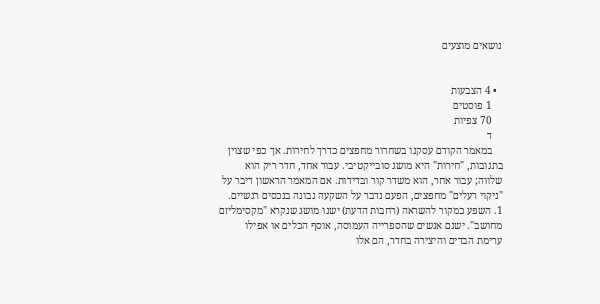נושאים מוצעים


  • 4 הצבעות
    1 פוסטים
    70 צפיות
    ד
    במאמר הקודם עסקנו בשחרור מחפצים כדרך לחירות. אך כפי שצוין בתגובות, "חירות" היא מושג סובייקטיבי. עבור אחד, חדר ריק הוא שלווה; עבור אחר, הוא משדר קור ובדידות. אם המאמר הראשון דיבר על "ניקוי רעלים" מחפצים, הפעם נדבר על השקעה נבונה בנכסים רגשיים. 1. השפע כמקור להשראה (רחבות הדעת) ישנו מושג שנקרא "מקסימליזם מחושב". ישנם אנשים שהספרייה העמוסה, אוסף הכלים או אפילו ערימת הבדים והיצירה בחדר, הם אלו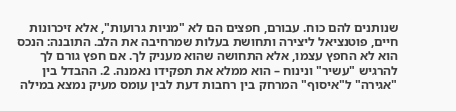שנותנים להם כוח. עבורם, חפצים הם לא "מניות גרועות", אלא זיכרונות חיים, פוטנציאל ליצירה ותחושת בעלות שמרחיבה את הלב. התובנה: הנכס הוא לא החפץ עצמו, אלא התחושה שהוא מעניק לך. אם חפץ גורם לך להרגיש "עשיר" ונינוח – הוא ממלא את תפקידו נאמנה. 2. ההבדל בין "אגירה" ל"איסוף" המרחק בין רחבות דעת לבין עומס מעיק נמצא במילה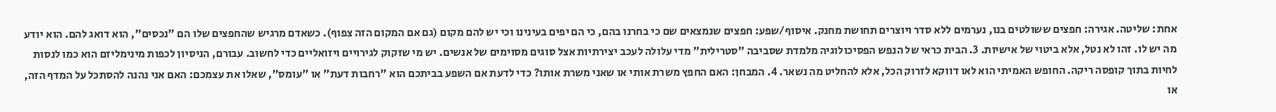אחת: שליטה. אגירה: חפצים ששולטים בנו, נערמים ללא סדר ויוצרים תחושת מחנק. איסוף/שפע: חפצים שנמצאים שם כי בחרנו בהם, כי הם יפים בעינינו וכי יש להם מקום (גם אם המקום הזה צפוף). כשאדם מרגיש שהחפצים שלו הם "נכסים", הוא דואג להם. הוא יודע מה יש לו. זהו לא נטל, אלא ביטוי של אישיות. 3. הבית כראי של הנפש הפסיכולוגיה מלמדת שסביבה "סטרילית" מדי עלולה לעכב יצירתיות אצל סוגים מסוימים של אנשים. יש מי שזקוק לגירויים ויזואליים כדי לחשוב. עבורם, הניסיון לכפות מינימליזם הוא כמו לנסות לחיות בתוך קופסה ריקה. החופש האמיתי הוא לאו דווקא לזרוק הכל, אלא להחליט מה נשאר. 4. המבחן: האם החפץ משרת אותי או שאני משרת אותו? כדי לדעת אם השפע בביתכם הוא "רחבות דעת" או "עומס", שאלו את עצמכם: האם אני נהנה להסתכל על המדף הזה, או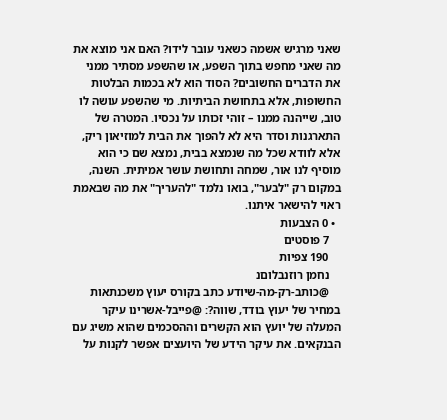שאני מרגיש אשמה כשאני עובר לידו? האם אני מוצא את מה שאני מחפש בתוך השפע, או שהשפע מסתיר ממני את הדברים החשובים? הסוד הוא לא בכמות הבלטות החשופות, אלא בתחושת הביתיות. מי שהשפע עושה לו טוב, שייהנה ממנו – זוהי זכותו על נכסיו. המטרה של התארגנות וסדר היא לא להפוך את הבית למוזיאון ריק, אלא לוודא שכל מה שנמצא בבית, נמצא שם כי הוא מוסיף לנו אור, שמחה ותחושת עושר אמיתית. השנה, במקום רק "לבער", בואו נלמד "להעריך" את מה שבאמת ראוי להישאר איתנו.
  • 0 הצבעות
    7 פוסטים
    190 צפיות
    נחמן רוזנבלוםנ
    @כותב-רק-מה-שיודע כתב בקורס יעוץ משכנתאות במחיר של יעוץ בודד, שווה?: @פייבל-אשרינו עיקר המעלה של יועץ הוא הקשרים וההסכמים שהוא משיג עם הבנקאים. את עיקר הידע של היועצים אפשר לקנות על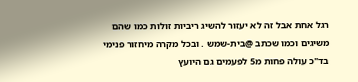רגל אחת אבל זה לא יעזור להשיג ריביות זולות כמו שהם משיגים וכמו שכתב @בית-שמש . ובכל מקרה מיחזור פנימי בד"כ עולה פחות מ5 לפעמים גם היועץ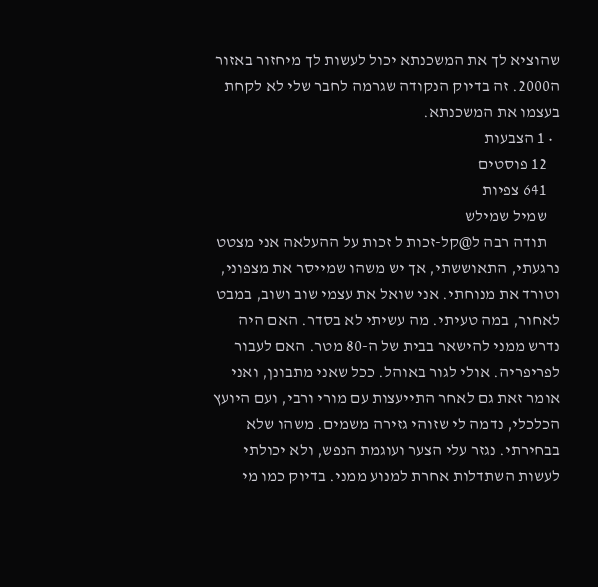שהוציא לך את המשכנתא יכול לעשות לך מיחזור באזור ה2000. זה בדיוק הנקודה שגרמה לחבר שלי לא לקחת בעצמו את המשכנתא.
  • 1 הצבעות
    12 פוסטים
    641 צפיות
    שמיל שמילש
    תודה רבה ל@קל-זכות ל זכות על ההעלאה אני מצטט נרגעתי, התאוששתי, אך יש משהו שמייסר את מצפוני, וטורד את מנוחתי. אני שואל את עצמי שוב ושוב, במבט לאחור, במה טעיתי. מה עשיתי לא בסדר. האם היה נדרש ממני להישאר בבית של ה-80 מטר. האם לעבור לפריפריה. אולי לגור באוהל. ככל שאני מתבונן, ואני אומר זאת גם לאחר התייעצות עם מורי ורבי, ועם היועץ הכלכלי, נדמה לי שזוהי גזירה משמים. משהו שלא בבחירתי. נגזר עלי הצער ועוגמת הנפש, ולא יכולתי לעשות השתדלות אחרת למנוע ממני. בדיוק כמו מי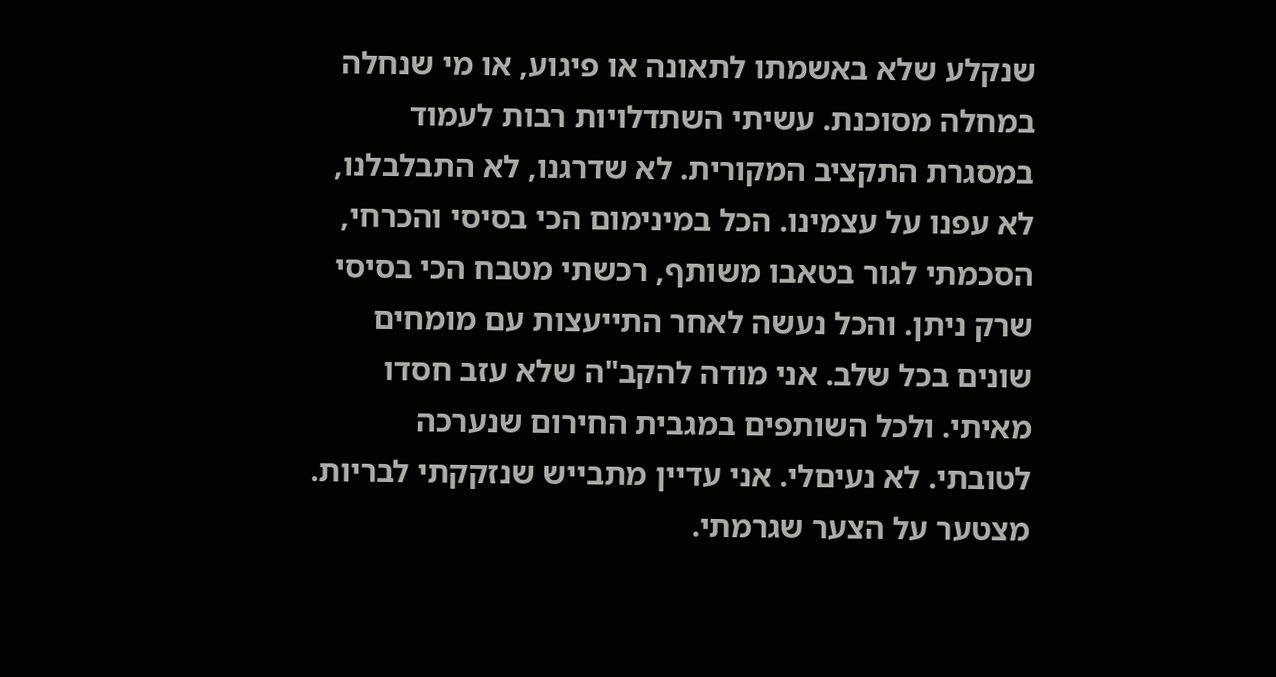שנקלע שלא באשמתו לתאונה או פיגוע, או מי שנחלה במחלה מסוכנת. עשיתי השתדלויות רבות לעמוד במסגרת התקציב המקורית. לא שדרגנו, לא התבלבלנו, לא עפנו על עצמינו. הכל במינימום הכי בסיסי והכרחי, הסכמתי לגור בטאבו משותף, רכשתי מטבח הכי בסיסי שרק ניתן. והכל נעשה לאחר התייעצות עם מומחים שונים בכל שלב. אני מודה להקב"ה שלא עזב חסדו מאיתי. ולכל השותפים במגבית החירום שנערכה לטובתי. לא נעיםלי. אני עדיין מתבייש שנזקקתי לבריות. מצטער על הצער שגרמתי.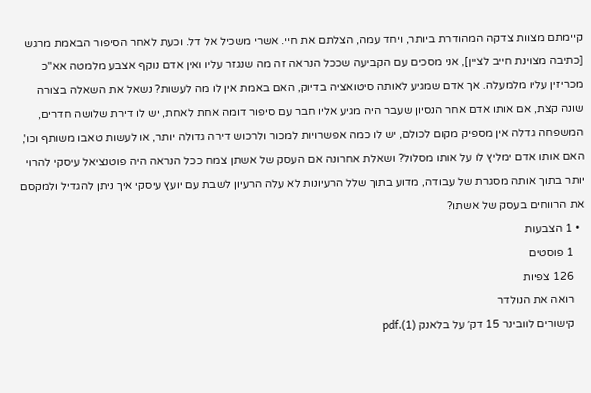קיימתם מצוות צדקה המהודרת ביותר, ויחד עמה, הצלתם את חיי. אשרי משכיל אל דל. וכעת לאחר הסיפור הבאמת מרגש [כתיבה מצוינת חייב לציין], אני מסכים עם הקביעה שככל הנראה זה מה שנגזר עליו ואין אדם נוקף אצבע מלמטה אא"כ מכריזין עליו מלמעלה. אך אדם שמגיע לאותה סיטואציה בדיוק, האם באמת אין לו מה לעשות? נשאל את השאלה בצורה שונה קצת, אם אותו אדם אחר הנסיון שעבר היה מגיע אליו חבר עם סיפור דומה אחת לאחת, יש לו דירת שלושה חדרים, המשפחה גדלה אין מספיק מקום לכולם, יש לו כמה אפשרויות למכור ולרכוש דירה גדולה יותר, או לעשות טאבו משותף וכו', האם אותו אדם ימליץ לו על אותו מסלול? ושאלת אחרונה אם העסק של אשתן צמח ככל הנראה היה פוטנציאל עיסקי להרוי יותר בתוך אותה מסגרת של עבודה, מדוע בתוך שלל הרעיונות לא עלה הרעיון לשבת עם יועץ עיסקי איך ניתן להגדיל ולמקסם את הרווחים בעסק של אשתו?
  • 1 הצבעות
    1 פוסטים
    126 צפיות
    רואה את הנולדר
    קישורים לוובינר 15 דק׳ על בלאנק (1).pdf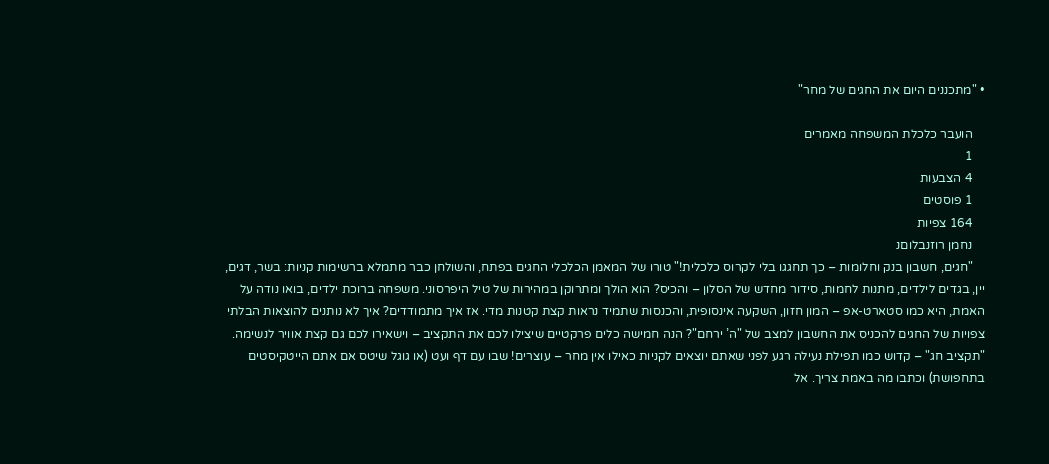• "מתכננים היום את החגים של מחר"

    הועבר כלכלת המשפחה מאמרים
    1
    4 הצבעות
    1 פוסטים
    164 צפיות
    נחמן רוזנבלוםנ
    "חגים, חשבון בנק וחלומות – כך תחגגו בלי לקרוס כלכלית!" טורו של המאמן הכלכלי החגים בפתח, והשולחן כבר מתמלא ברשימות קניות: בשר, דגים, יין, בגדים לילדים, מתנות לחמות, סידור מחדש של הסלון – והכיס? הוא הולך ומתרוקן במהירות של טיל היפרסוני. משפחה ברוכת ילדים, בואו נודה על האמת, היא כמו סטארט-אפ – המון חזון, השקעה אינסופית, והכנסות שתמיד נראות קצת קטנות מדי. אז איך מתמודדים? איך לא נותנים להוצאות הבלתי צפויות של החגים להכניס את החשבון למצב של "ה’ ירחם"? הנה חמישה כלים פרקטיים שיצילו לכם את התקציב – וישאירו לכם גם קצת אוויר לנשימה. "תקציב חג" – קדוש כמו תפילת נעילה רגע לפני שאתם יוצאים לקניות כאילו אין מחר – עוצרים! שבו עם דף ועט (או גוגל שיטס אם אתם הייטקיסטים בתחפושת) וכתבו מה באמת צריך. אל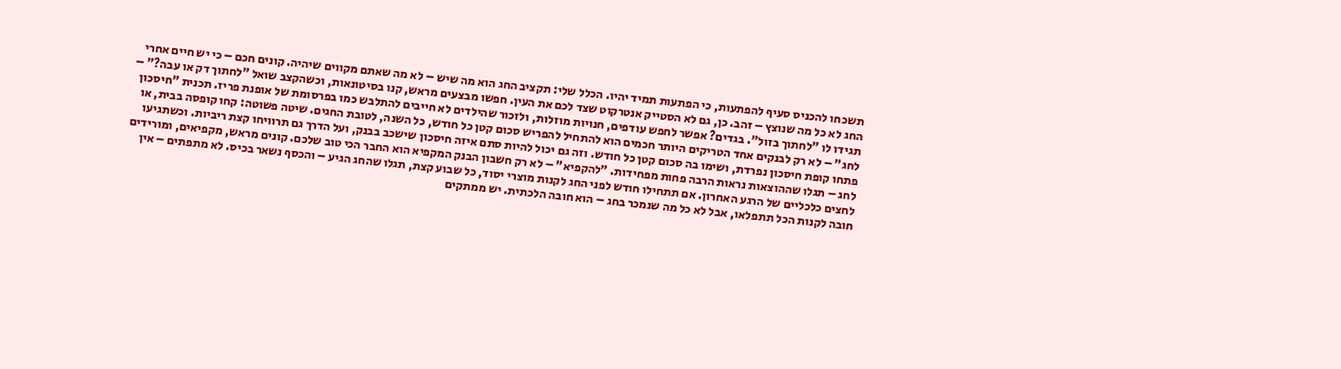תשכחו להכניס סעיף להפתעות, כי הפתעות תמיד יהיו. הכלל שלי: תקציב החג הוא מה שיש – לא מה שאתם מקווים שיהיה. קונים חכם – כי יש חיים אחרי החג לא כל מה שנוצץ – זהב. כן, גם לא הסטייק אנטרקוט שצד לכם את העין. חפשו מבצעים מראש, קנו בסיטונאות, וכשהקצב שואל "לחתוך דק או עבה?" – תגידו לו "לחתוך בזול". בגדים? אפשר לחפש עודפים, חנויות מוזלות, ולזכור שהילדים לא חייבים להתלבש כמו בפרסומת של אופנת פריז. תכנית "חיסכון לחג" – לא רק לבנקים אחד הטריקים היותר חכמים הוא להתחיל להפריש סכום קטן כל חודש, כל השנה, לטובת החגים. שיטה פשוטה: קחו קופסה בבית, או פתחו קופת חיסכון נפרדת, ושימו בה סכום קטן כל חודש. וזה גם יכול להיות סתם איזה חיסכון שישכב בבנק, ועל הדרך גם תרוויחו קצת ריביות. וכשתגיעו לחג – תגלו שההוצאות נראות הרבה פחות מפחידות. "להקפיא" – לא רק חשבון הבנק המקפיא הוא החבר הכי טוב שלכם. קונים מראש, מקפיאים, ומורידים לחצים כלכליים של הרגע האחרון. אם תתחילו חודש לפני החג לקנות מוצרי יסוד, כל שבוע קצת, תגלו שהחג הגיע – והכסף נשאר בכיס. לא מתפתים – אין חובה לקנות הכל תתפלאו, אבל לא כל מה שנמכר בחג – הוא חובה הלכתית. יש ממתקים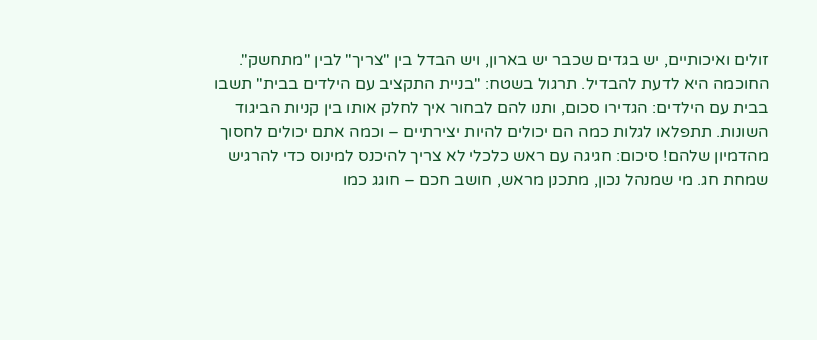זולים ואיכותיים, יש בגדים שכבר יש בארון, ויש הבדל בין "צריך" לבין "מתחשק". החוכמה היא לדעת להבדיל. תרגול בשטח: "בניית התקציב עם הילדים בבית" תשבו בבית עם הילדים: הגדירו סכום, ותנו להם לבחור איך לחלק אותו בין קניות הביגוד השונות. תתפלאו לגלות כמה הם יכולים להיות יצירתיים – וכמה אתם יכולים לחסוך מהדמיון שלהם! סיכום: חגיגה עם ראש כלכלי לא צריך להיכנס למינוס כדי להרגיש שמחת חג. מי שמנהל נכון, מתכנן מראש, חושב חכם – חוגג כמו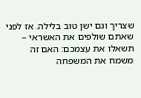שצריך וגם ישן טוב בלילה. אז לפני שאתם שולפים את האשראי – תשאלו את עצמכם: האם זה משמח את המשפחה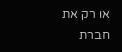או רק את חברת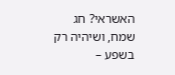האשראי? חג שמח, ושיהיה רק בשפע –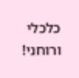כלכלי ורוחני!